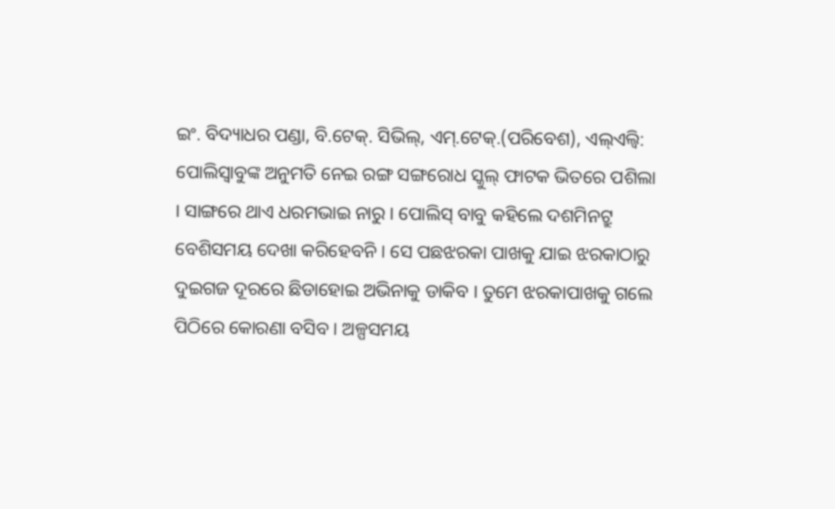ଇଂ. ବିଦ୍ୟାଧର ପଣ୍ଡା, ବି.ଟେକ୍. ସିଭିଲ୍, ଏମ୍.ଟେକ୍.(ପରିବେଶ), ଏଲ୍ଏଲ୍ବି: ପୋଲିସ୍ବାବୁଙ୍କ ଅନୁମତି ନେଇ ରଙ୍ଗ ସଙ୍ଗରୋଧ ସ୍କୁଲ୍ ଫାଟକ ଭିତରେ ପଶିଲା । ସାଙ୍ଗରେ ଥାଏ ଧରମଭାଇ ନାରୁ । ପୋଲିସ୍ ବାବୁ କହିଲେ ଦଶମିନଟ୍ରୁ ବେଶିସମୟ ଦେଖା କରିହେବନି । ସେ ପଛଝରକା ପାଖକୁ ଯାଇ ଝରକାଠାରୁ ଦୁଇଗଜ ଦୂରରେ ଛିଡାହୋଇ ଅଭିନାକୁ ଡାକିବ । ତୁମେ ଝରକାପାଖକୁ ଗଲେ ପିଠିରେ କୋରଣା ବସିବ । ଅଳ୍ପସମୟ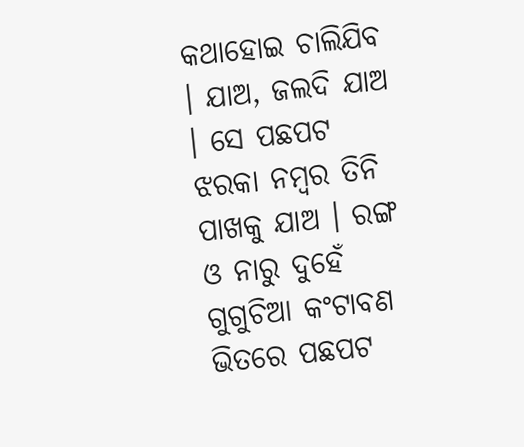କଥାହୋଇ ଚାଲିଯିବ । ଯାଅ, ଜଲଦି ଯାଅ । ସେ ପଛପଟ ଝରକା ନମ୍ବର ତିନି ପାଖକୁ ଯାଅ । ରଙ୍ଗ ଓ ନାରୁ ଦୁହେଁ ଗୁଗୁଚିଆ କଂଟାବଣ ଭିତରେ ପଛପଟ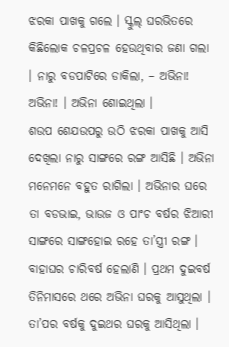ଝରକା ପାଖକୁ ଗଲେ । ସ୍କୁଲ୍ ଘରଭିତରେ କିଛିଲୋକ ଚଳପ୍ରଚଳ ହେଉଥିବାର ଜଣା ଗଲା । ନାରୁ ବଡପାଟିରେ ଡାକିଲା, – ଅଭିନା! ଅଭିନା! । ଅଭିନା ଶୋଇଥିଲା ।
ଶଉପ ଶେଯଉପରୁ ଉଠି ଝରକା ପାଖକୁ ଆସି ଦେଖିଲା ନାରୁ ସାଙ୍ଗରେ ରଙ୍ଗ ଆସିଛି । ଅଭିନା ମନେମନେ ବହୁତ ରାଗିଲା । ଅଭିନାର ଘରେ ତା ବଡଭାଇ, ଭାଉଜ ଓ ପାଂଚ ବର୍ଷର ଝିଆରୀ ସାଙ୍ଗରେ ସାଙ୍ଗହୋଇ ରହେ ତା’ସ୍ତ୍ରୀ ରଙ୍ଗ । ବାହାଘର ଚାରିବର୍ଷ ହେଲାଣି । ପ୍ରଥମ ଦୁଇବର୍ଷ ତିନିମାସରେ ଥରେ ଅଭିନା ଘରକୁ ଆସୁଥିଲା । ତା’ପର ବର୍ଷକୁ ଦୁଇଥର ଘରକୁ ଆସିଥିଲା ।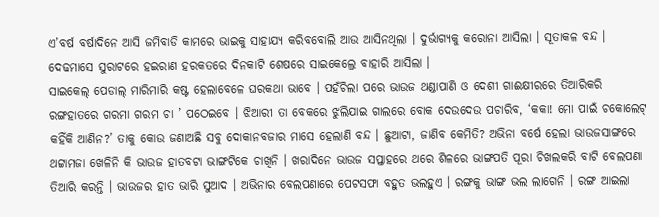ଏ’ବର୍ଷ ବର୍ଷାଦିନେ ଆସି ଜମିବାଡି କାମରେ ଭାଇକୁ ସାହାଯ୍ୟ କରିବବୋଲି ଆଉ ଆସିନଥିଲା । ଦୁର୍ଭାଗ୍ୟକୁ କରୋନା ଆସିଲା । ସୂତାକଳ ବନ୍ଦ । ଦେଢମାସେ ସୁରାଟରେ ହଇରାଣ ହରକତରେ ଦିନକାଟି ଶେଷରେ ସାଇକେଲ୍ରେ ବାହାରି ଆସିଲା ।
ସାଇକେଲ୍ ପେଡାଲ୍ ମାରିମାରି କଷ୍ଟ ହେଲାବେଳେ ଘରକଥା ଭାବେ । ପହଁଚିଲା ପରେ ଭାଉଜ ଥଣ୍ଡାପାଣି ଓ ଦେଶୀ ଗାଈକ୍ଷୀରରେ ତିଆରିକରି ରଙ୍ଗହାତରେ ଗରମା ଗରମ ଚା ’ ପଠେଇବେ । ଝିଆରୀ ତା ବେକରେ ଝୁଲିଯାଇ ଗାଲରେ ବୋକ ଦେଉଦେଉ ପଚାରିବ, ‘କକା! ମୋ ପାଇଁ ଚକୋଲେଟ୍ କହିଁକି ଆଣିନ?’ ତାକୁ କୋଉ ଜଣାଅଛି ସବୁ ଦୋକାନବଜାର ମାସେ ହେଲାଣି ବନ୍ଦ । ଛୁଆଟା, ଜାଣିବ କେମିତି? ଅଭିନା ବର୍ଷେ ହେଲା ଭାଉଜସାଙ୍ଗରେ ଥଟ୍ଟାମଜା ଖେଳିନି କି ଭାଉଜ ହାତବଟା ଭାଙ୍ଗଟିକେ ଚାଖିନି । ଖରାଦିନେ ଭାଉଜ ସପ୍ତାହରେ ଥରେ ଶିଳରେ ଭାଙ୍ଗପତି ପୂରା ଚିଖଲକରି ବାଟି ବେଲପଣା ତିଆରି କରନ୍ତି । ଭାଉଜର ହାତ ଭାରି ସୁଆଦ । ଅଭିନାର ବେଲପଣାରେ ପେଟସଫା ବହୁତ ଭଲହୁଏ । ରଙ୍ଗକୁ ଭାଙ୍ଗ ଭଲ ଲାଗେନି । ରଙ୍ଗ ଆଇଲା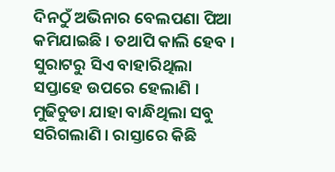ଦିନଠୁଁ ଅଭିନାର ବେଲପଣା ପିଆ କମିଯାଇଛି । ତଥାପି କାଲି ହେବ । ସୁରାଟରୁ ସିଏ ବାହାରିଥିଲା ସପ୍ତାହେ ଉପରେ ହେଲାଣି । ମୁଢିଚୁଡା ଯାହା ବାନ୍ଧିଥିଲା ସବୁ ସରିଗଲାଣି । ରାସ୍ତାରେ କିଛି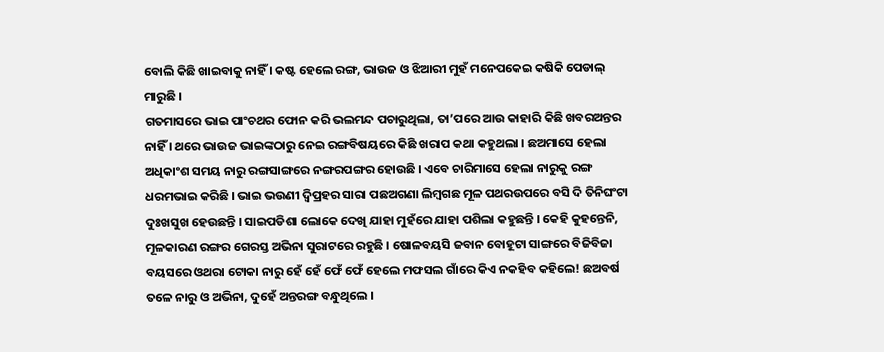ବୋଲି କିଛି ଖାଇବାକୁ ନାହିଁ । କଷ୍ଟ ହେଲେ ରଙ୍ଗ, ଭାଉଜ ଓ ଝିଆରୀ ମୁହଁ ମନେପକେଇ କଷିକି ପେଡାଲ୍ ମାରୁଛି ।
ଗତମାସରେ ଭାଇ ପାଂଚଥର ଫୋନ କରି ଭଲମନ୍ଦ ପଚାରୁଥିଲା, ତା’ପରେ ଆଉ କାହାରି କିଛି ଖବରଅନ୍ତର ନାହିଁ । ଥରେ ଭାଉଜ ଭାଇଙ୍କଠାରୁ ନେଇ ରଙ୍ଗବିଷୟରେ କିଛି ଖରାପ କଥା କହୁଥଲା । ଛଅମାସେ ହେଲା ଅଧିକାଂଶ ସମୟ ନାରୁ ରଙ୍ଗସାଙ୍ଗରେ ନଙ୍ଗରପଙ୍ଗର ହୋଉଛି । ଏବେ ଚାରିମାସେ ହେଲା ନାରୁକୁ ରଙ୍ଗ ଧରମଭାଇ କରିଛି । ଭାଇ ଭଉଣୀ ଦ୍ୱିପ୍ରହର ସାରା ପଛଅଗଣା ଲିମ୍ବଗଛ ମୂଳ ପଥରଉପରେ ବସି ଦି ତିନିଘଂଟା ଦୁଃଖସୁଖ ହେଉଛନ୍ତି । ସାଇପଡିଶା ଲୋକେ ଦେଖି ଯାହା ମୁହଁରେ ଯାହା ପଶିଲା କହୁଛନ୍ତି । କେହି କୁହନ୍ତେନି, ମୂଳକାରଣ ରଙ୍ଗର ଗେରସ୍ତ ଅଭିନା ସୁରାଟରେ ରହୁଛି । ଷୋଳବୟସି ଜବାନ ବୋହୂଟା ସାଙ୍ଗରେ ବିଜିବିଜା ବୟସରେ ଓଥରା ଟୋକା ନାରୁ ହେଁ ହେଁ ଫେଁ ଫେଁ ହେଲେ ମଫସଲ ଗାଁରେ କିଏ ନକହିବ କହିଲେ! ଛଅବର୍ଷ ତଳେ ନାରୁ ଓ ଅଭିନା, ଦୁହେଁ ଅନ୍ତରଙ୍ଗ ବନ୍ଧୁଥିଲେ ।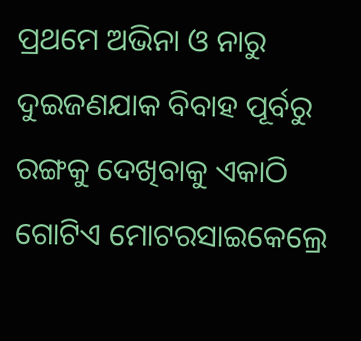ପ୍ରଥମେ ଅଭିନା ଓ ନାରୁ ଦୁଇଜଣଯାକ ବିବାହ ପୂର୍ବରୁ ରଙ୍ଗକୁ ଦେଖିବାକୁ ଏକାଠି ଗୋଟିଏ ମୋଟରସାଇକେଲ୍ରେ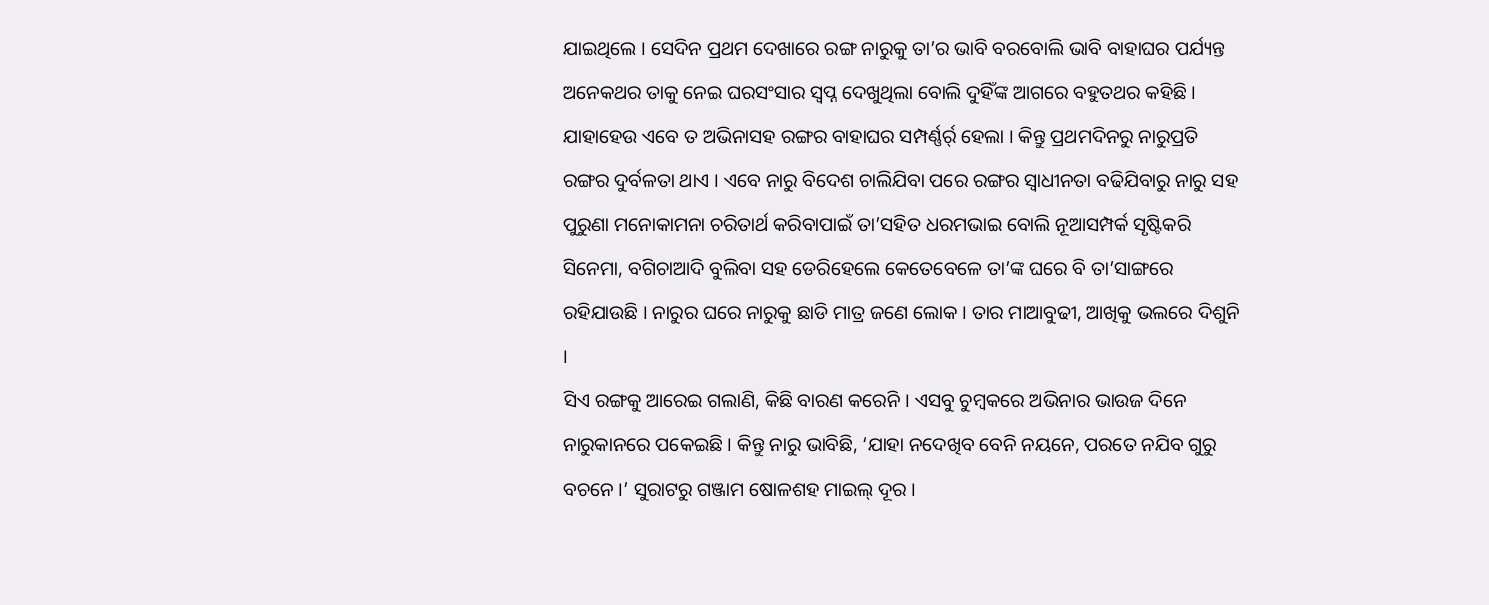ଯାଇଥିଲେ । ସେଦିନ ପ୍ରଥମ ଦେଖାରେ ରଙ୍ଗ ନାରୁକୁ ତା’ର ଭାବି ବରବୋଲି ଭାବି ବାହାଘର ପର୍ଯ୍ୟନ୍ତ ଅନେକଥର ତାକୁ ନେଇ ଘରସଂସାର ସ୍ୱପ୍ନ ଦେଖୁଥିଲା ବୋଲି ଦୁହିଁଙ୍କ ଆଗରେ ବହୁତଥର କହିଛି । ଯାହାହେଉ ଏବେ ତ ଅଭିନାସହ ରଙ୍ଗର ବାହାଘର ସମ୍ପର୍ଣ୍ଣର୍ର୍ ହେଲା । କିନ୍ତୁ ପ୍ରଥମଦିନରୁ ନାରୁପ୍ରତି ରଙ୍ଗର ଦୁର୍ବଳତା ଥାଏ । ଏବେ ନାରୁ ବିଦେଶ ଚାଲିଯିବା ପରେ ରଙ୍ଗର ସ୍ୱାଧୀନତା ବଢିଯିବାରୁ ନାରୁ ସହ ପୁରୁଣା ମନୋକାମନା ଚରିତାର୍ଥ କରିବାପାଇଁ ତା’ସହିତ ଧରମଭାଇ ବୋଲି ନୂଆସମ୍ପର୍କ ସୃଷ୍ଟିକରି ସିନେମା, ବଗିଚାଆଦି ବୁଲିବା ସହ ଡେରିହେଲେ କେତେବେଳେ ତା’ଙ୍କ ଘରେ ବି ତା’ସାଙ୍ଗରେ ରହିଯାଉଛି । ନାରୁର ଘରେ ନାରୁକୁ ଛାଡି ମାତ୍ର ଜଣେ ଲୋକ । ତାର ମାଆବୁଢୀ, ଆଖିକୁ ଭଲରେ ଦିଶୁନି ।
ସିଏ ରଙ୍ଗକୁ ଆରେଇ ଗଲାଣି, କିଛି ବାରଣ କରେନି । ଏସବୁ ଚୁମ୍ବକରେ ଅଭିନାର ଭାଉଜ ଦିନେ ନାରୁକାନରେ ପକେଇଛି । କିନ୍ତୁ ନାରୁ ଭାବିଛି, ‘ଯାହା ନଦେଖିବ ବେନି ନୟନେ, ପରତେ ନଯିବ ଗୁରୁ ବଚନେ ।’ ସୁରାଟରୁ ଗଞ୍ଜାମ ଷୋଳଶହ ମାଇଲ୍ ଦୂର ।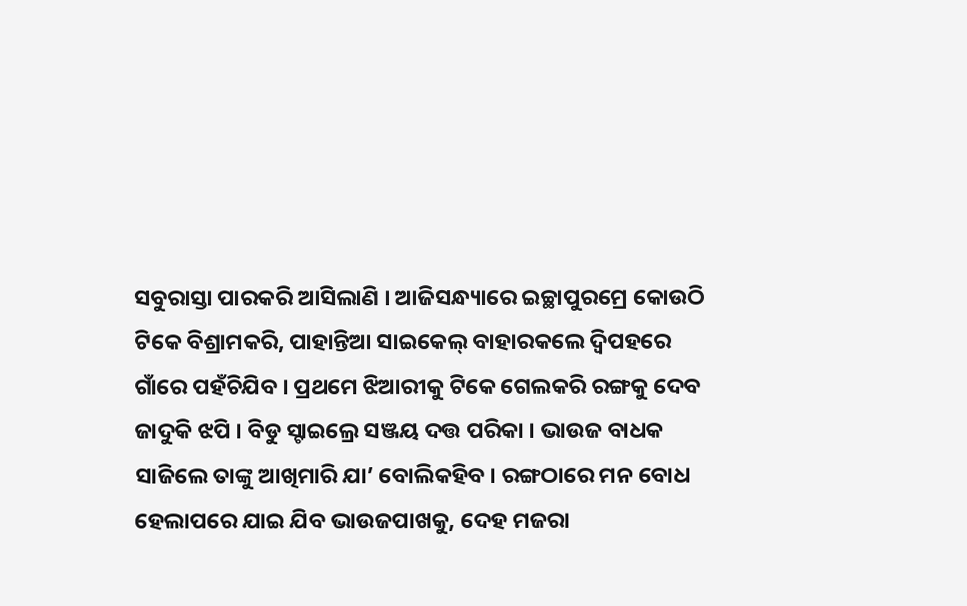ସବୁରାସ୍ତା ପାରକରି ଆସିଲାଣି । ଆଜିସନ୍ଧ୍ୟାରେ ଇଚ୍ଛାପୁରମ୍ରେ କୋଉଠି ଟିକେ ବିଶ୍ରାମକରି, ପାହାନ୍ତିଆ ସାଇକେଲ୍ ବାହାରକଲେ ଦ୍ୱିପହରେ ଗାଁରେ ପହଁଚିଯିବ । ପ୍ରଥମେ ଝିଆରୀକୁ ଟିକେ ଗେଲକରି ରଙ୍ଗକୁ ଦେବ ଜାଦୁକି ଝପି । ବିଡୁ ସ୍ଟାଇଲ୍ରେ ସଞ୍ଜୟ ଦତ୍ତ ପରିକା । ଭାଉଜ ବାଧକ ସାଜିଲେ ତାଙ୍କୁ ଆଖିମାରି ଯା’ ବୋଲିକହିବ । ରଙ୍ଗଠାରେ ମନ ବୋଧ ହେଲାପରେ ଯାଇ ଯିବ ଭାଉଜପାଖକୁ, ଦେହ ମଜରା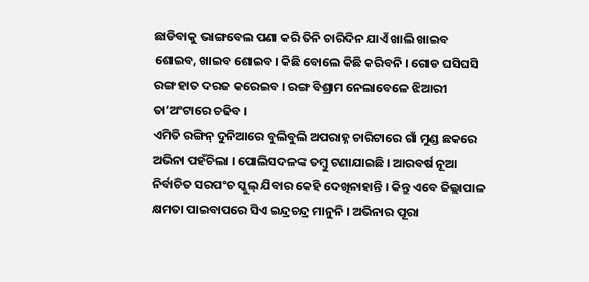ଛାଡିବାକୁ ଭାଙ୍ଗବେଲ ପଣା କରି ତିନି ଚାରିଦିନ ଯାଏଁ ଖାଲି ଖାଇବ ଶୋଇବ, ଖାଇବ ଶୋଇବ । କିଛି ବୋଲେ କିଛି କରିବନି । ଗୋଡ ଘସିଘସି ରଙ୍ଗ ହାତ ଦରଜ କରେଇବ । ରଙ୍ଗ ବିଶ୍ରାମ ନେଲାବେଳେ ଝିଆରୀ ତା’ଅଂଟାରେ ଚଢିବ ।
ଏମିତି ରଙ୍ଗିନ୍ ଦୁନିଆରେ ବୁଲିବୁଲି ଅପରାହ୍ନ ଚାରିଟାରେ ଗାଁ ମୁଣ୍ଡ ଛକରେ ଅଭିନା ପହଁଚିଲା । ପୋଲିସଦଳଙ୍କ ତମ୍ବୁ ଟଣାଯାଇଛି । ଆରବର୍ଷ ନୂଆ ନିର୍ବାଚିତ ସରପଂଚ ସ୍କୁଲ୍ ଯିବାର କେହି ଦେଖିନାହାନ୍ତି । କିନ୍ତୁ ଏବେ ଜିଲ୍ଲାପାଳ କ୍ଷମତା ପାଇବାପରେ ସିଏ ଇନ୍ଦ୍ରଚନ୍ଦ୍ର ମାନୁନି । ଅଭିନାର ପୂରା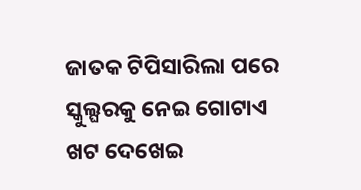ଜାତକ ଟିପିସାରିଲା ପରେ ସ୍କୁଲ୍ଘରକୁ ନେଇ ଗୋଟାଏ ଖଟ ଦେଖେଇ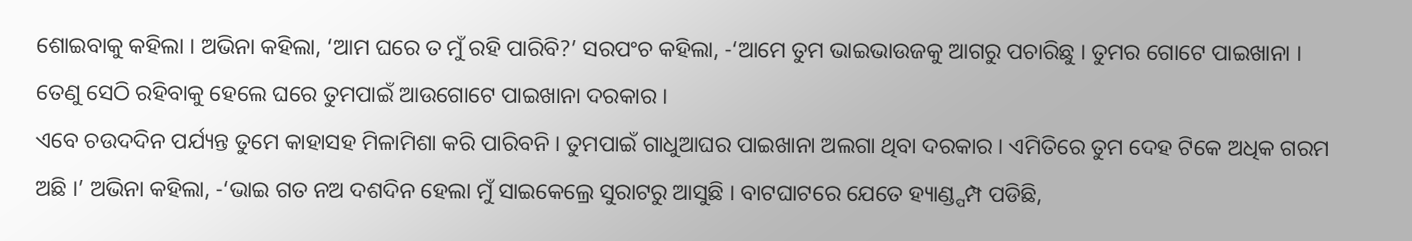ଶୋଇବାକୁ କହିଲା । ଅଭିନା କହିଲା, ‘ଆମ ଘରେ ତ ମୁଁ ରହି ପାରିବି?’ ସରପଂଚ କହିଲା, -‘ଆମେ ତୁମ ଭାଇଭାଉଜକୁ ଆଗରୁ ପଚାରିଛୁ । ତୁମର ଗୋଟେ ପାଇଖାନା । ତେଣୁ ସେଠି ରହିବାକୁ ହେଲେ ଘରେ ତୁମପାଇଁ ଆଉଗୋଟେ ପାଇଖାନା ଦରକାର ।
ଏବେ ଚଉଦଦିନ ପର୍ଯ୍ୟନ୍ତ ତୁମେ କାହାସହ ମିଳାମିଶା କରି ପାରିବନି । ତୁମପାଇଁ ଗାଧୁଆଘର ପାଇଖାନା ଅଲଗା ଥିବା ଦରକାର । ଏମିତିରେ ତୁମ ଦେହ ଟିକେ ଅଧିକ ଗରମ ଅଛି ।’ ଅଭିନା କହିଲା, -‘ଭାଇ ଗତ ନଅ ଦଶଦିନ ହେଲା ମୁଁ ସାଇକେଲ୍ରେ ସୁରାଟରୁ ଆସୁଛି । ବାଟଘାଟରେ ଯେତେ ହ୍ୟାଣ୍ଡ୍ପମ୍ପ ପଡିଛି,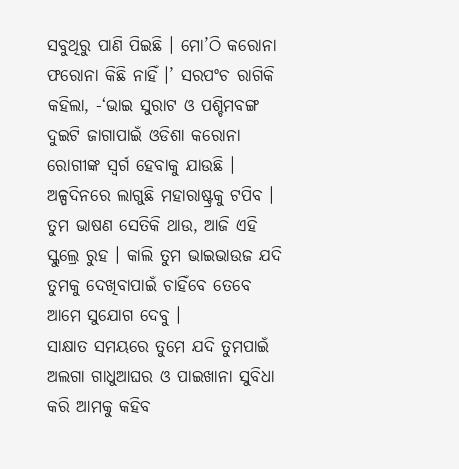ସବୁଥିରୁ ପାଣି ପିଇଛି । ମୋ’ଠି କରୋନା ଫରୋନା କିଛି ନାହିଁ ।’ ସରପଂଚ ରାଗିକି କହିଲା, -‘ଭାଇ ସୁରାଟ ଓ ପଶ୍ଚିମବଙ୍ଗ ଦୁଇଟି ଜାଗାପାଇଁ ଓଡିଶା କରୋନା ରୋଗୀଙ୍କ ସ୍ୱର୍ଗ ହେବାକୁ ଯାଉଛି । ଅଳ୍ପଦିନରେ ଲାଗୁଛି ମହାରାଷ୍ଟ୍ରକୁ ଟପିବ । ତୁମ ଭାଷଣ ସେତିକି ଥାଉ, ଆଜି ଏହି ସ୍କୁଲ୍ରେ ରୁହ । କାଲି ତୁମ ଭାଇଭାଉଜ ଯଦି ତୁମକୁ ଦେଖିବାପାଇଁ ଚାହିଁବେ ତେବେ ଆମେ ସୁଯୋଗ ଦେବୁ ।
ସାକ୍ଷାତ ସମୟରେ ତୁମେ ଯଦି ତୁମପାଇଁ ଅଲଗା ଗାଧୁଆଘର ଓ ପାଇଖାନା ସୁବିଧା କରି ଆମକୁ କହିବ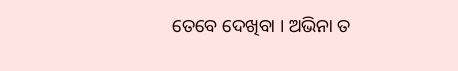ତେବେ ଦେଖିବା । ଅଭିନା ତ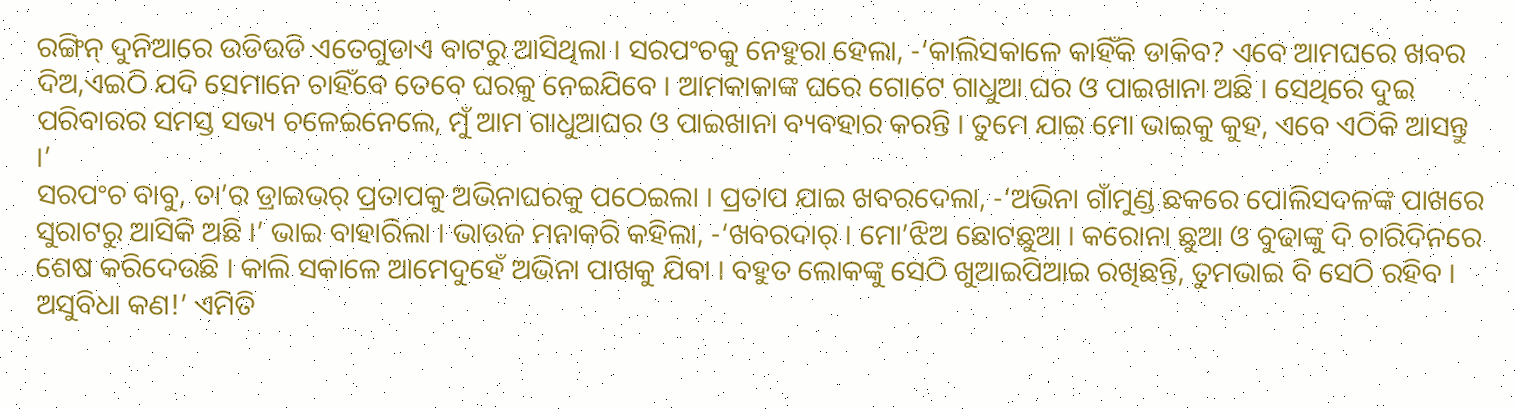ରଙ୍ଗିନ୍ ଦୁନିଆରେ ଉଡିଉଡି ଏତେଗୁଡାଏ ବାଟରୁ ଆସିଥିଲା । ସରପଂଚକୁ ନେହୁରା ହେଲା, -‘କାଲିସକାଳେ କାହିଁକି ଡାକିବ? ଏବେ ଆମଘରେ ଖବର ଦିଅ,ଏଇଠି ଯଦି ସେମାନେ ଚାହିଁବେ ତେବେ ଘରକୁ ନେଇଯିବେ । ଆମକାକାଙ୍କ ଘରେ ଗୋଟେ ଗାଧୁଆ ଘର ଓ ପାଇଖାନା ଅଛି । ସେଥିରେ ଦୁଇ ପରିବାରର ସମସ୍ତ ସଭ୍ୟ ଚଳେଇନେଲେ, ମୁଁ ଆମ ଗାଧୁଆଘର ଓ ପାଇଖାନା ବ୍ୟବହାର କରନ୍ତି । ତୁମେ ଯାଇ ମୋ ଭାଇକୁ କୁହ, ଏବେ ଏଠିକି ଆସନ୍ତୁ ।’
ସରପଂଚ ବାବୁ, ତା’ର ଡ୍ରାଇଭର୍ ପ୍ରତାପକୁ ଅଭିନାଘରକୁ ପଠେଇଲା । ପ୍ରତାପ ଯାଇ ଖବରଦେଲା, -‘ଅଭିନା ଗାଁମୁଣ୍ଡ ଛକରେ ପୋଲିସଦଳଙ୍କ ପାଖରେ ସୁରାଟରୁ ଆସିକି ଅଛି ।’ ଭାଇ ବାହାରିଲା । ଭାଉଜ ମନାକରି କହିଲା, -‘ଖବରଦାର୍ । ମୋ’ଝିଅ ଛୋଟଛୁଆ । କରୋନା ଛୁଆ ଓ ବୁଢାଙ୍କୁ ଦି ଚାରିଦିନରେ ଶେଷ କରିଦେଉଛି । କାଲି ସକାଳେ ଆମେଦୁହେଁ ଅଭିନା ପାଖକୁ ଯିବା । ବହୁତ ଲୋକଙ୍କୁ ସେଠି ଖୁଆଇପିଆଇ ରଖିଛନ୍ତି, ତୁମଭାଇ ବି ସେଠି ରହିବ । ଅସୁବିଧା କଣ!’ ଏମିତି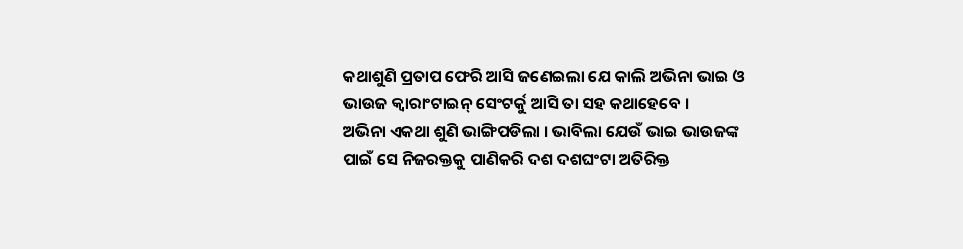କଥାଶୁଣି ପ୍ରତାପ ଫେରି ଆସି ଜଣେଇଲା ଯେ କାଲି ଅଭିନା ଭାଇ ଓ ଭାଉଜ କ୍ୱାରାଂଟାଇନ୍ ସେଂଟର୍କୁ ଆସି ତା ସହ କଥାହେବେ ।
ଅଭିନା ଏକଥା ଶୁଣି ଭାଙ୍ଗିପଡିଲା । ଭାବିଲା ଯେଉଁ ଭାଇ ଭାଉଜଙ୍କ ପାଇଁ ସେ ନିଜରକ୍ତକୁ ପାଣିକରି ଦଶ ଦଶଘଂଟା ଅତିରିକ୍ତ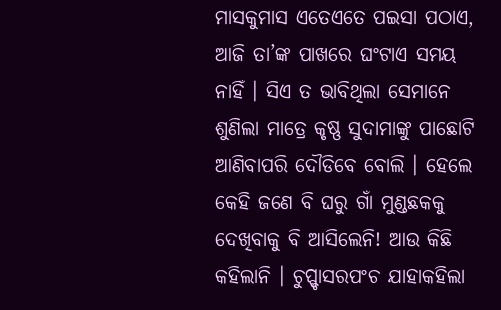ମାସକୁମାସ ଏତେଏତେ ପଇସା ପଠାଏ, ଆଜି ତା’ଙ୍କ ପାଖରେ ଘଂଟାଏ ସମୟ ନାହିଁ । ସିଏ ତ ଭାବିଥିଲା ସେମାନେ ଶୁଣିଲା ମାତ୍ରେ କୃଷ୍ଣ ସୁଦାମାଙ୍କୁ ପାଛୋଟି ଆଣିବାପରି ଦୌଡିବେ ବୋଲି । ହେଲେ କେହି ଜଣେ ବି ଘରୁ ଗାଁ ମୁଣ୍ଡଛକକୁ ଦେଖିବାକୁ ବି ଆସିଲେନି! ଆଉ କିଛି କହିଲାନି । ଚୁପ୍ପ୍ଚାସରପଂଚ ଯାହାକହିଲା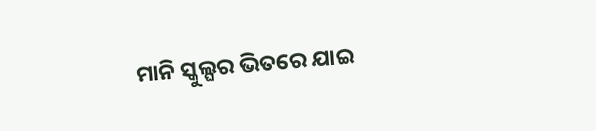ମାନି ସ୍କୁଲ୍ଘର ଭିତରେ ଯାଇ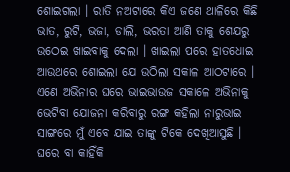ଶୋଇଗଲା । ରାତି ନଅଟାରେ କିଏ ଜଣେ ଥାଳିରେ କିଛି ଭାତ, ରୁଟି, ଭଜା, ଡାଲି, ଭରତା ଆଣି ତାକୁ ଶେଯରୁ ଉଠେଇ ଖାଇବାକୁ ଦେଲା । ଖାଇଲା ପରେ ହାତଧୋଇ ଆଉଥରେ ଶୋଇଲା ଯେ ଉଠିଲା ସକାଳ ଆଠଟାରେ । ଏଣେ ଅଭିନାର ଘରେ ଭାଇଭାଉଜ ସକାଳେ ଅଭିନାକୁ ଭେଟିବା ଯୋଜନା କରିବାରୁ ରଙ୍ଗ କହିଲା ନାରୁଭାଇ ସାଙ୍ଗରେ ମୁଁ ଏବେ ଯାଇ ତାଙ୍କୁ ଟିକେ ଦେଖିଆସୁଛି ।
ଘରେ ବା କାହିଁକି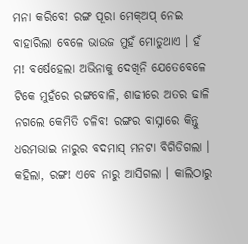ମନା କରିବେ! ରଙ୍ଗ ପୂରା ମେକ୍ଅପ୍ ନେଇ ବାହାରିଲା ବେଳେ ଭାଉଜ ମୁହଁ ମୋଡୁଥାଏ । ହଁ ମ! ବର୍ଷେହେଲା ଅଭିନାକୁ ଦେଖିନି ଯେତେବେଳେ ଟିକେ ମୁହଁରେ ରଙ୍ଗବୋଳି, ଶାଢୀରେ ଅତର ଢାଳି ନଗଲେ କେମିତି ଚଳିବ! ରଙ୍ଗର ବାସ୍ନାରେ କିନ୍ତୁ ଧରମଭାଇ ନାରୁର ବଦମାସ୍ ମନଟା ବିଗିଡିଗଲା । କହିଲା, ରଙ୍ଗ! ଏବେ ନାରୁ ଆସିଗଲା । କାଲିଠାରୁ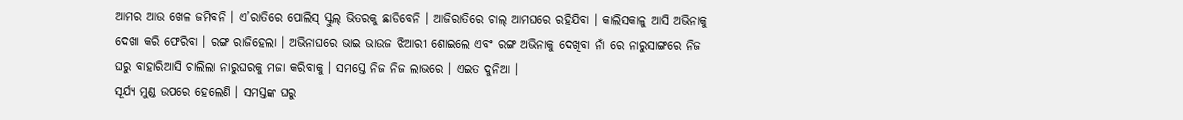ଆମର ଆଉ ଖେଳ ଜମିବନି । ଏ’ରାତିରେ ପୋଲିସ୍ ସ୍କୁଲ୍ ଭିତରକୁ ଛାଡିବେନି । ଆଜିରାତିରେ ଚାଲ୍ ଆମଘରେ ରହିଯିବା । କାଲିସକାଳୁ ଆସି ଅଭିନାକୁ ଦେଖା କରି ଫେରିବା । ରଙ୍ଗ ରାଜିହେଲା । ଅଭିନାଘରେ ଭାଇ ଭାଉଜ ଝିଆରୀ ଶୋଇଲେ ଏବଂ ରଙ୍ଗ ଅଭିନାକୁ ଦେଖିବା ନାଁ ରେ ନାରୁସାଙ୍ଗରେ ନିଜ ଘରୁ ବାହାରିଆସି ଚାଲିଲା ନାରୁଘରକୁ ମଜା କରିବାକୁ । ସମସ୍ତେ ନିଜ ନିଜ ଲାଭରେ । ଏଇତ ଦୁନିଆ ।
ସୂର୍ଯ୍ୟ ମୁଣ୍ଡ ଉପରେ ହେଲେଣି । ସମସ୍ତଙ୍କ ଘରୁ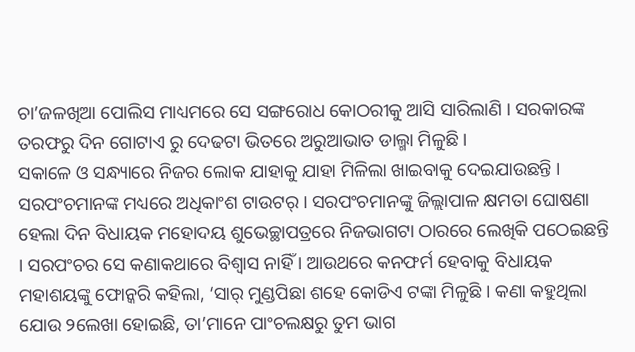ଚା’ଜଳଖିଆ ପୋଲିସ ମାଧ୍ୟମରେ ସେ ସଙ୍ଗରୋଧ କୋଠରୀକୁ ଆସି ସାରିଲାଣି । ସରକାରଙ୍କ ତରଫରୁ ଦିନ ଗୋଟାଏ ରୁ ଦେଢଟା ଭିତରେ ଅରୁଆଭାତ ଡାଲ୍ମା ମିଳୁଛି ।
ସକାଳେ ଓ ସନ୍ଧ୍ୟାରେ ନିଜର ଲୋକ ଯାହାକୁ ଯାହା ମିଳିଲା ଖାଇବାକୁ ଦେଇଯାଉଛନ୍ତି । ସରପଂଚମାନଙ୍କ ମଧ୍ୟରେ ଅଧିକାଂଶ ଟାଉଟର୍ । ସରପଂଚମାନଙ୍କୁ ଜିଲ୍ଲାପାଳ କ୍ଷମତା ଘୋଷଣା ହେଲା ଦିନ ବିଧାୟକ ମହୋଦୟ ଶୁଭେଚ୍ଛାପତ୍ରରେ ନିଜଭାଗଟା ଠାରରେ ଲେଖିକି ପଠେଇଛନ୍ତି । ସରପଂଚର ସେ କଣାକଥାରେ ବିଶ୍ୱାସ ନାହିଁ । ଆଉଥରେ କନଫର୍ମ ହେବାକୁ ବିଧାୟକ ମହାଶୟଙ୍କୁ ଫୋନ୍କରି କହିଲା, ‘ସାର୍ ମୁଣ୍ଡପିଛା ଶହେ କୋଡିଏ ଟଙ୍କା ମିଳୁଛି । କଣା କହୁଥିଲା ଯୋଉ ୨ଲେଖା ହୋଇଛି, ତା’ମାନେ ପାଂଚଲକ୍ଷରୁ ତୁମ ଭାଗ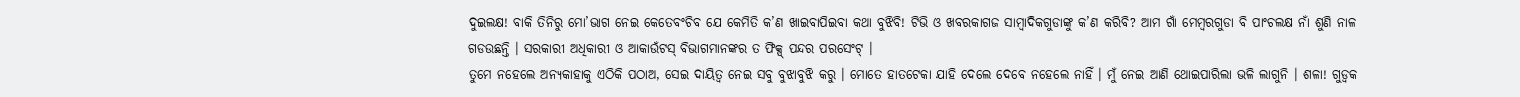ଦୁଇଲକ୍ଷ! ବାକି ତିନିରୁ ମୋ’ଭାଗ ନେଇ କେତେବଂଚିବ ଯେ କେମିତି କ’ଣ ଖାଇବାପିଇବା କଥା ବୁଝିବି! ଟିଭି ଓ ଖବରକାଗଜ ସାମ୍ବାଦିକଗୁଡାଙ୍କୁ କ’ଣ କରିବି? ଆମ ଗାଁ ମେମ୍ବରଗୁଡା ବି ପାଂଚଲକ୍ଷ ନାଁ ଶୁଣି ନାଳ ଗଡଉଛନ୍ତି । ସରକାରୀ ଅଧିକାରୀ ଓ ଆକାଉଁଟସ୍ ବିଭାଗମାନଙ୍କର ତ ଫିକ୍ସ୍ ପନ୍ଦର ପରସେଂଟ୍ ।
ତୁମେ ନହେଲେ ଅନ୍ୟକାହାକୁ ଏଠିକି ପଠାଅ, ସେଇ ଦାୟିତ୍ୱ ନେଇ ସବୁ ବୁଝାବୁଝି କରୁ । ମୋତେ ହାତଟେକା ଯାହି ଦେଲେ ଦେବେ ନହେଲେ ନାହିଁ । ମୁଁ ନେଇ ଆଣି ଥୋଇପାରିଲା ଭଳି ଲାଗୁନି । ଶଳା! ଗୁଡ୍ୱକ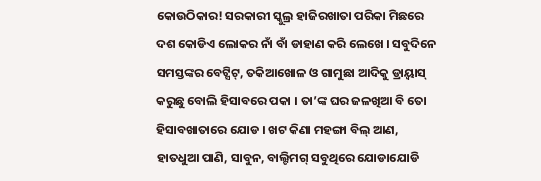କୋଉଠିକାର! ସରକାରୀ ସ୍କୁଲ୍ର ହାଜିରଖାତା ପରିକା ମିଛରେ ଦଶ କୋଡିଏ ଲୋକର ନାଁ ବାଁ ଡାହାଣ କରି ଲେଖେ । ସବୁଦିନେ ସମସ୍ତଙ୍କର ବେଟ୍ସିଟ୍, ତକିଆଖୋଳ ଓ ଗାମୁଛା ଆଦିକୁ ଡ୍ରାୟ୍ୱାସ୍ କରୁଛୁ ବୋଲି ହିସାବରେ ପକା । ତା’ଙ୍କ ଘର ଜଳଖିଆ ବି ତୋ ହିସାବଖାତାରେ ଯୋଡ । ଖଟ କିଣା ମହଙ୍ଗା ବିଲ୍ ଆଣ, ହାତଧୁଆ ପାଣି, ସାବୁନ, ବାଲ୍ଟିମଗ୍ ସବୁଥିରେ ଯୋଡାଯୋଡି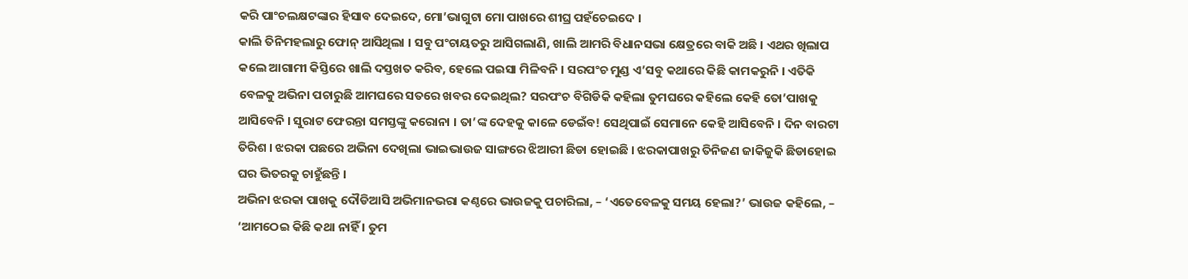କରି ପାଂଚଲକ୍ଷଟଙ୍କାର ହିସାବ ଦେଇଦେ, ମୋ’ଭାଗୁଟା ମୋ ପାଖରେ ଶୀଘ୍ର ପହଁଚେଇଦେ ।
କାଲି ତିନିମହଲାରୁ ଫୋନ୍ ଆସିଥିଲା । ସବୁ ପଂଚାୟତରୁ ଆସିଗଲାଣି, ଖାଲି ଆମରି ବିଧାନସଭା କ୍ଷେତ୍ରରେ ବାକି ଅଛି । ଏଥର ଖିଲାପ କଲେ ଆଗାମୀ କିସ୍ତିରେ ଖାଲି ଦସ୍ତଖତ କରିବ, ହେଲେ ପଇସା ମିଳିବନି । ସରପଂଚ ମୁଣ୍ଡ ଏ’ସବୁ କଥାରେ କିଛି କାମକରୁନି । ଏତିକି ବେଳକୁ ଅଭିନା ପଚାରୁଛି ଆମଘରେ ସତରେ ଖବର ଦେଇଥିଲ? ସରପଂଚ ବିଗିଡିକି କହିଲା ତୁମଘରେ କହିଲେ କେହି ତୋ’ପାଖକୁ ଆସିବେନି । ସୁରାଟ ଫେରନ୍ତା ସମସ୍ତଙ୍କୁ କରୋନା । ତା’ଙ୍କ ଦେହକୁ କାଳେ ଡେଇଁବ! ସେଥିପାଇଁ ସେମାନେ କେହି ଆସିବେନି । ଦିନ ବାରଟା ତିରିଶ । ଝରକା ପଛରେ ଅଭିନା ଦେଖିଲା ଭାଇଭାଉଜ ସାଙ୍ଗରେ ଝିଆରୀ ଛିଡା ହୋଇଛି । ଝରକାପାଖରୁ ତିନିଜଣ ଜାକିଜୁକି ଛିଡାହୋଇ ଘର ଭିତରକୁ ଚାହୁଁଛନ୍ତି ।
ଅଭିନା ଝରକା ପାଖକୁ ଦୌଡିଆସି ଅଭିମାନଭରା କଣ୍ଠରେ ଭାଉଜକୁ ପଚାରିଲା, – ‘ଏତେବେଳକୁ ସମୟ ହେଲା?’ ଭାଉଜ କହିଲେ, – ‘ଆମଠେଇ କିଛି କଥା ନାହିଁ । ତୁମ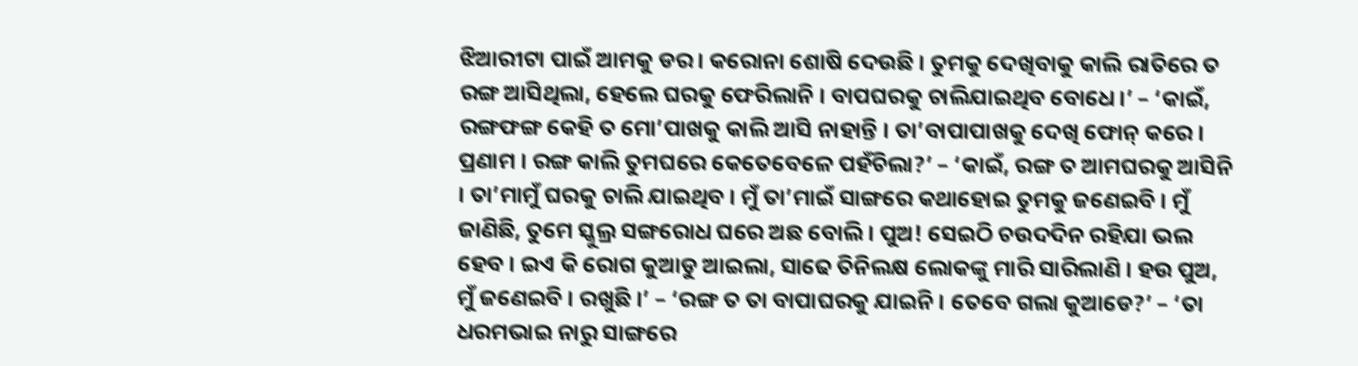ଝିଆରୀଟା ପାଇଁ ଆମକୁ ଡର । କରୋନା ଶୋଷି ଦେଉଛି । ତୁମକୁ ଦେଖିବାକୁ କାଲି ରାତିରେ ତ ରଙ୍ଗ ଆସିଥିଲା, ହେଲେ ଘରକୁ ଫେରିଲାନି । ବାପଘରକୁ ଚାଲିଯାଇଥିବ ବୋଧେ ।’ – ‘କାଇଁ, ରଙ୍ଗଫଙ୍ଗ କେହି ତ ମୋ’ପାଖକୁ କାଲି ଆସି ନାହାନ୍ତି । ତା’ବାପାପାଖକୁ ଦେଖି ଫୋନ୍ କରେ । ପ୍ରଣାମ । ରଙ୍ଗ କାଲି ତୁମଘରେ କେତେବେଳେ ପହଁଚିଲା?’ – ‘କାଇଁ, ରଙ୍ଗ ତ ଆମଘରକୁ ଆସିନି । ତା’ମାମୁଁ ଘରକୁ ଚାଲି ଯାଇଥିବ । ମୁଁ ତା’ମାଇଁ ସାଙ୍ଗରେ କଥାହୋଇ ତୁମକୁ ଜଣେଇବି । ମୁଁ ଜାଣିଛି, ତୁମେ ସ୍କୁଲ୍ର ସଙ୍ଗରୋଧ ଘରେ ଅଛ ବୋଲି । ପୁଅ! ସେଇଠି ଚଉଦଦିନ ରହିଯା ଭଲ ହେବ । ଇଏ କି ରୋଗ କୁଆଡୁ ଆଇଲା, ସାଢେ ତିନିଲକ୍ଷ ଲୋକଙ୍କୁ ମାରି ସାରିଲାଣି । ହଉ ପୁଅ, ମୁଁ ଜଣେଇବି । ରଖୁଛି ।’ – ‘ରଙ୍ଗ ତ ତା ବାପାଘରକୁ ଯାଇନି । ତେବେ ଗଲା କୁଆଡେ?’ – ‘ତା ଧରମଭାଇ ନାରୁ ସାଙ୍ଗରେ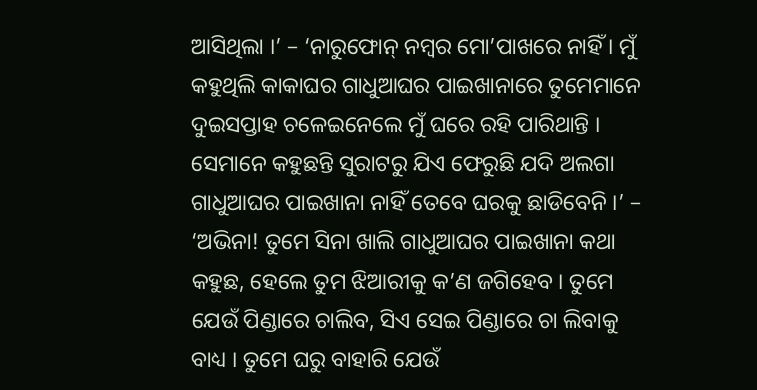ଆସିଥିଲା ।’ – ‘ନାରୁଫୋନ୍ ନମ୍ବର ମୋ’ପାଖରେ ନାହିଁ । ମୁଁ କହୁଥିଲି କାକାଘର ଗାଧୁଆଘର ପାଇଖାନାରେ ତୁମେମାନେ ଦୁଇସପ୍ତାହ ଚଳେଇନେଲେ ମୁଁ ଘରେ ରହି ପାରିଥାନ୍ତି ।
ସେମାନେ କହୁଛନ୍ତି ସୁରାଟରୁ ଯିଏ ଫେରୁଛି ଯଦି ଅଲଗା ଗାଧୁଆଘର ପାଇଖାନା ନାହିଁ ତେବେ ଘରକୁ ଛାଡିବେନି ।’ – ‘ଅଭିନା! ତୁମେ ସିନା ଖାଲି ଗାଧୁଆଘର ପାଇଖାନା କଥା କହୁଛ, ହେଲେ ତୁମ ଝିଆରୀକୁ କ’ଣ ଜଗିହେବ । ତୁମେ ଯେଉଁ ପିଣ୍ଡାରେ ଚାଲିବ, ସିଏ ସେଇ ପିଣ୍ଡାରେ ଚା ଲିବାକୁ ବାଧ୍ୟ । ତୁମେ ଘରୁ ବାହାରି ଯେଉଁ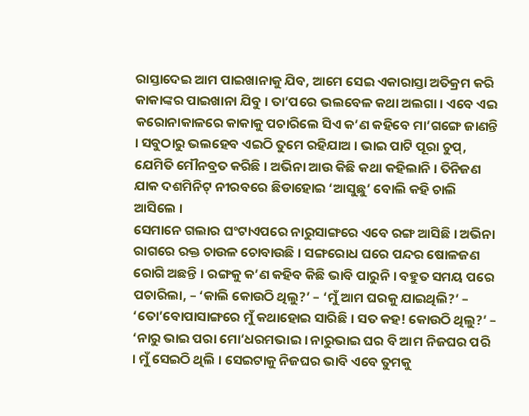ରାସ୍ତାଦେଇ ଆମ ପାଇଖାନାକୁ ଯିବ, ଆମେ ସେଇ ଏକାରାସ୍ତା ଅତିକ୍ରମ କରି କାକାଙ୍କର ପାଇଖାନା ଯିବୁ । ତା’ପରେ ଭଲବେଳ କଥା ଅଲଗା । ଏବେ ଏଇ କରୋନାକାଳରେ କାକାକୁ ପଚାରିଲେ ସିଏ କ’ଣ କହିବେ ମା’ଗଙ୍ଗେ ଜାଣନ୍ତି । ସବୁଠାରୁ ଭଲହେବ ଏଇଠି ତୁମେ ରହିଯାଅ । ଭାଇ ପାଟି ପୂରା ଚୁପ୍, ଯେମିତି ମୌନବ୍ରତ କରିଛି । ଅଭିନା ଆଉ କିଛି କଥା କହିଲାନି । ତିନିଜଣ ଯାକ ଦଶମିନିଟ୍ ନୀରବରେ ଛିଡାହୋଇ ‘ଆସୁଛୁ’ ବୋଲି କହି ଚାଲି ଆସିଲେ ।
ସେମାନେ ଗଲାର ଘଂଟାଏପରେ ନାରୁସାଙ୍ଗରେ ଏବେ ରଙ୍ଗ ଆସିଛି । ଅଭିନା ରାଗରେ ରକ୍ତ ଚାଉଳ ଚୋବାଉଛି । ସଙ୍ଗରୋଧ ଘରେ ପନ୍ଦର ଷୋଳଜଣ ରୋଗି ଅଛନ୍ତି । ରଙ୍ଗକୁ କ’ଣ କହିବ କିଛି ଭାବି ପାରୁନି । ବହୁତ ସମୟ ପରେ ପଚାରିଲା, – ‘କାଲି କୋଉଠି ଥିଲୁ?’ – ‘ମୁଁ ଆମ ଘରକୁ ଯାଇଥିଲି?’ – ‘ତୋ’ବୋପାସାଙ୍ଗରେ ମୁଁ କଥାହୋଇ ସାରିଛି । ସତ କହ! କୋଉଠି ଥିଲୁ?’ – ‘ନାରୁ ଭାଇ ପରା ମୋ’ଧରମଭାଇ । ନାରୁଭାଇ ଘର ବି ଆମ ନିଜଘର ପରି । ମୁଁ ସେଇଠି ଥିଲି । ସେଇଟାକୁ ନିଜଘର ଭାବି ଏବେ ତୁମକୁ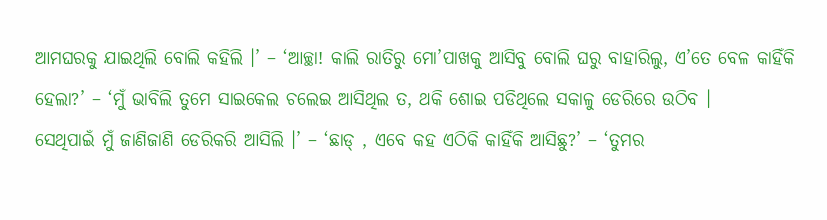ଆମଘରକୁ ଯାଇଥିଲି ବୋଲି କହିଲି ।’ – ‘ଆଚ୍ଛା! କାଲି ରାତିରୁ ମୋ’ପାଖକୁ ଆସିବୁ ବୋଲି ଘରୁ ବାହାରିଲୁ, ଏ’ତେ ବେଳ କାହିଁକି ହେଲା?’ – ‘ମୁଁ ଭାବିଲି ତୁମେ ସାଇକେଲ ଚଲେଇ ଆସିଥିଲ ତ, ଥକି ଶୋଇ ପଡିଥିଲେ ସକାଳୁ ଡେରିରେ ଉଠିବ ।
ସେଥିପାଇଁ ମୁଁ ଜାଣିଜାଣି ଡେରିକରି ଆସିଲି ।’ – ‘ଛାଡ୍ , ଏବେ କହ ଏଠିକି କାହିଁକି ଆସିଛୁ?’ – ‘ତୁମର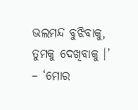ଭଲମନ୍ଦ ବୁଝିବାକୁ, ତୁମକୁ ଦେଖିବାକୁ ।’ – ‘ମୋର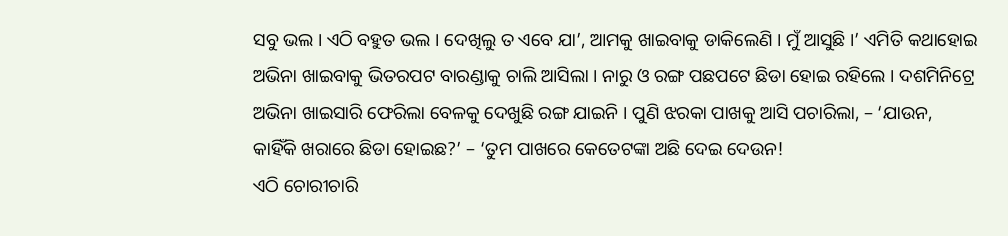ସବୁ ଭଲ । ଏଠି ବହୁତ ଭଲ । ଦେଖିଲୁ ତ ଏବେ ଯା’, ଆମକୁ ଖାଇବାକୁ ଡାକିଲେଣି । ମୁଁ ଆସୁଛି ।’ ଏମିତି କଥାହୋଇ ଅଭିନା ଖାଇବାକୁ ଭିତରପଟ ବାରଣ୍ଡାକୁ ଚାଲି ଆସିଲା । ନାରୁ ଓ ରଙ୍ଗ ପଛପଟେ ଛିଡା ହୋଇ ରହିଲେ । ଦଶମିନିଟ୍ରେ ଅଭିନା ଖାଇସାରି ଫେରିଲା ବେଳକୁ ଦେଖୁଛି ରଙ୍ଗ ଯାଇନି । ପୁଣି ଝରକା ପାଖକୁ ଆସି ପଚାରିଲା, – ‘ଯାଉନ, କାହିଁକି ଖରାରେ ଛିଡା ହୋଇଛ?’ – ‘ତୁମ ପାଖରେ କେତେଟଙ୍କା ଅଛି ଦେଇ ଦେଉନ!
ଏଠି ଚୋରୀଚାରି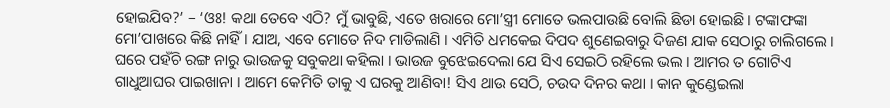ହୋଇଯିବ?’ – ‘ଓଃ! କଥା ତେବେ ଏଠି? ମୁଁ ଭାବୁଛି, ଏତେ ଖରାରେ ମୋ’ସ୍ତ୍ରୀ ମୋତେ ଭଲପାଉଛି ବୋଲି ଛିଡା ହୋଇଛି । ଟଙ୍କାଫଙ୍କା ମୋ’ପାଖରେ କିଛି ନାହିଁ । ଯାଅ, ଏବେ ମୋତେ ନିଦ ମାଡିଲାଣି । ଏମିତି ଧମକେଇ ଦିପଦ ଶୁଣେଇବାରୁ ଦିଜଣ ଯାକ ସେଠାରୁ ଚାଲିଗଲେ ।
ଘରେ ପହଁଚି ରଙ୍ଗ ନାରୁ ଭାଉଜକୁ ସବୁକଥା କହିଲା । ଭାଉଜ ବୁଝେଇଦେଲା ଯେ ସିଏ ସେଇଠି ରହିଲେ ଭଲ । ଆମର ତ ଗୋଟିଏ ଗାଧୁଆଘର ପାଇଖାନା । ଆମେ କେମିତି ତାକୁ ଏ ଘରକୁ ଆଣିବା! ସିଏ ଥାଉ ସେଠି, ଚଉଦ ଦିନର କଥା । କାନ କୁଣ୍ଡେଇଲା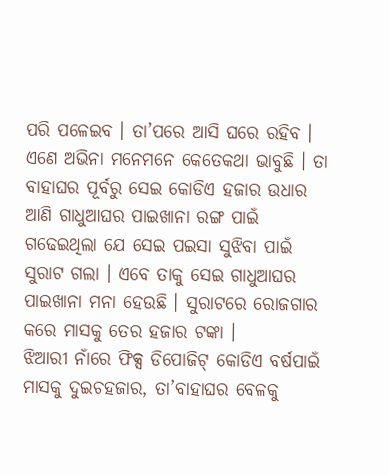ପରି ପଳେଇବ । ତା’ପରେ ଆସି ଘରେ ରହିବ । ଏଣେ ଅଭିନା ମନେମନେ କେତେକଥା ଭାବୁଛି । ତା ବାହାଘର ପୂର୍ବରୁ ସେଇ କୋଡିଏ ହଜାର ଉଧାର ଆଣି ଗାଧୁଆଘର ପାଇଖାନା ରଙ୍ଗ ପାଇଁ ଗଢେଇଥିଲା ଯେ ସେଇ ପଇସା ସୁଝିବା ପାଇଁ ସୁରାଟ ଗଲା । ଏବେ ତାକୁ ସେଇ ଗାଧୁଆଘର ପାଇଖାନା ମନା ହେଉଛି । ସୁରାଟରେ ରୋଜଗାର କରେ ମାସକୁ ତେର ହଜାର ଟଙ୍କା ।
ଝିଆରୀ ନାଁରେ ଫିକ୍ସ ଡିପୋଜିଟ୍ କୋଡିଏ ବର୍ଷପାଇଁ ମାସକୁ ଦୁଇଚହଜାର, ତା’ବାହାଘର ବେଳକୁ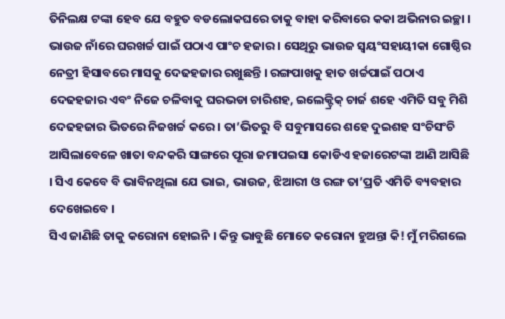ତିନିଲକ୍ଷ ଟଙ୍କା ହେବ ଯେ ବହୁତ ବଡଲୋକଘରେ ତାକୁ ବାହା କରିବାରେ କକା ଅଭିନାର ଇଚ୍ଛା । ଭାଉଜ ନାଁରେ ଘରଖର୍ଚ୍ଚ ପାଇଁ ପଠାଏ ପାଂଚ ହଜାର । ସେଥିରୁ ଭାଉଜ ସ୍ୱୟଂସହାୟୀକା ଗୋଷ୍ଠିର ନେତ୍ରୀ ହିସାବରେ ମାସକୁ ଦେଢହଜାର ରଖୁଛନ୍ତି । ରଙ୍ଗପାଖକୁ ହାତ ଖର୍ଚ୍ଚପାଇଁ ପଠାଏ ଦେଢହଜାର ଏବଂ ନିଜେ ଚଳିବାକୁ ଘରଭଡା ଚାରିଶହ, ଇଲେକ୍ଟ୍ରିକ୍ ଚାର୍ଜ ଶହେ ଏମିତି ସବୁ ମିଶି ଦେଢହଜାର ଭିତରେ ନିଜଖର୍ଚ୍ଚ କରେ । ତା’ଭିତରୁ ବି ସବୁମାସରେ ଶହେ ଦୁଇଶହ ସଂଚିସଂଚି ଆସିଲାବେଳେ ଖାତା ବନ୍ଦକରି ସାଙ୍ଗରେ ପୂରା ଜମାପଇସା କୋଡିଏ ହଜାରେଟଙ୍କା ଆଣି ଆସିଛି । ସିଏ କେବେ ବି ଭାବିନଥିଲା ଯେ ଭାଇ, ଭାଉଜ, ଝିଆରୀ ଓ ରଙ୍ଗ ତା’ପ୍ରତି ଏମିତି ବ୍ୟବହାର ଦେଖେଇବେ ।
ସିଏ ଜାଣିଛି ତାକୁ କରୋନା ହୋଇନି । କିନ୍ତୁ ଭାବୁଛି ମୋତେ କରୋନା ହୁଅନ୍ତା କି! ମୁଁ ମରିଗଲେ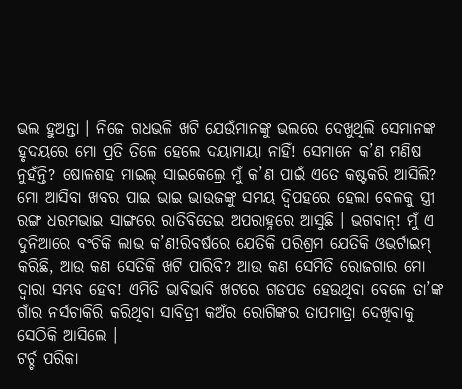ଭଲ ହୁଅନ୍ତା । ନିଜେ ଗଧଭଳି ଖଟି ଯେଉଁମାନଙ୍କୁ ଭଲରେ ଦେଖୁଥିଲି ସେମାନଙ୍କ ହୃଦୟରେ ମୋ ପ୍ରତି ତିଳେ ହେଲେ ଦୟାମାୟା ନାହିଁ! ସେମାନେ କ’ଣ ମଣିଷ ନୁହଁନ୍ତି? ଷୋଳଶହ ମାଇଲ୍ ସାଇକେଲ୍ରେ ମୁଁ କ’ଣ ପାଇଁ ଏତେ କଷ୍ଟକରି ଆସିଲି? ମୋ ଆସିବା ଖବର ପାଇ ଭାଇ ଭାଉଜଙ୍କୁ ସମୟ ଦ୍ୱିପହରେ ହେଲା ବେଳକୁ ସ୍ତ୍ରୀ ରଙ୍ଗ ଧରମଭାଇ ସାଙ୍ଗରେ ରାତିବିତେଇ ଅପରାହ୍ନରେ ଆସୁଛି । ଭଗବାନ୍! ମୁଁ ଏ ଦୁନିଆରେ ବଂଚିକି ଲାଭ କ’ଣ!ରିବର୍ଷରେ ଯେତିକି ପରିଶ୍ରମ ଯେତିକି ଓଭର୍ଟାଇମ୍ କରିଛି, ଆଉ କଣ ସେତିକି ଖଟି ପାରିବି? ଆଉ କଣ ସେମିତି ରୋଜଗାର ମୋ ଦ୍ୱାରା ସମ୍ଭବ ହେବ! ଏମିତି ଭାବିଭାବି ଖଟରେ ଗଡପଡ ହେଉଥିବା ବେଳେ ତା’ଙ୍କ ଗାଁର ନର୍ସଚାକିରି କରିଥିବା ସାବିତ୍ରୀ କଅଁର ରୋଗିଙ୍କର ତାପମାତ୍ରା ଦେଖିବାକୁ ସେଠିକି ଆସିଲେ ।
ଟର୍ଚ୍ଚ ପରିକା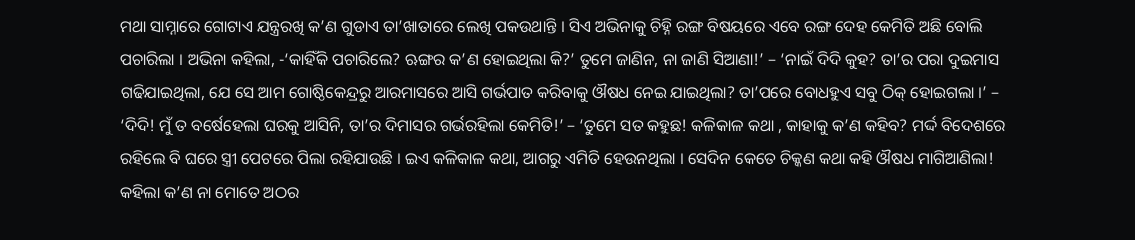ମଥା ସାମ୍ନାରେ ଗୋଟାଏ ଯନ୍ତ୍ରରଖି କ’ଣ ଗୁଡାଏ ତା’ଖାତାରେ ଲେଖି ପକଉଥାନ୍ତି । ସିଏ ଅଭିନାକୁ ଚିହ୍ନି ରଙ୍ଗ ବିଷୟରେ ଏବେ ରଙ୍ଗ ଦେହ କେମିତି ଅଛି ବୋଲି ପଚାରିଲା । ଅଭିନା କହିଲା, -‘କାହିଁକି ପଚାରିଲେ? ଋଙ୍ଗର କ’ଣ ହୋଇଥିଲା କି?’ ତୁମେ ଜାଣିନ, ନା ଜାଣି ସିଆଣା!’ – ‘ନାଇଁ ଦିଦି କୁହ? ତା’ର ପରା ଦୁଇମାସ ଗଢିଯାଇଥିଲା, ଯେ ସେ ଆମ ଗୋଷ୍ଠିକେନ୍ଦ୍ରରୁ ଆରମାସରେ ଆସି ଗର୍ଭପାତ କରିବାକୁ ଔଷଧ ନେଇ ଯାଇଥିଲା? ତା’ପରେ ବୋଧହୁଏ ସବୁ ଠିକ୍ ହୋଇଗଲା ।’ – ‘ଦିଦି! ମୁଁ ତ ବର୍ଷେହେଲା ଘରକୁ ଆସିନି, ତା’ର ଦିମାସର ଗର୍ଭରହିଲା କେମିତି!’ – ‘ତୁମେ ସତ କହୁଛ! କଳିକାଳ କଥା , କାହାକୁ କ’ଣ କହିବ? ମର୍ଦ୍ଦ ବିଦେଶରେ ରହିଲେ ବି ଘରେ ସ୍ତ୍ରୀ ପେଟରେ ପିଲା ରହିଯାଉଛି । ଇଏ କଳିକାଳ କଥା, ଆଗରୁ ଏମିତି ହେଉନଥିଲା । ସେଦିନ କେତେ ଚିକ୍କଣ କଥା କହି ଔଷଧ ମାଗିଆଣିଲା! କହିଲା କ’ଣ ନା ମୋତେ ଅଠର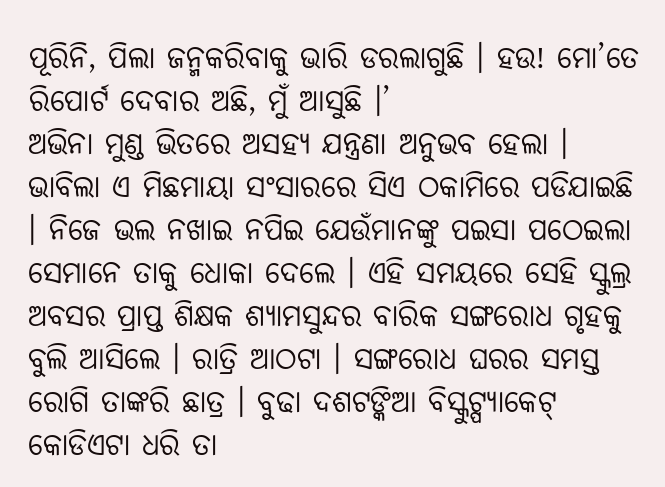ପୂରିନି, ପିଲା ଜନ୍ମକରିବାକୁ ଭାରି ଡରଲାଗୁଛି । ହଉ! ମୋ’ତେ ରିପୋର୍ଟ ଦେବାର ଅଛି, ମୁଁ ଆସୁଛି ।’
ଅଭିନା ମୁଣ୍ଡ ଭିତରେ ଅସହ୍ୟ ଯନ୍ତ୍ରଣା ଅନୁଭବ ହେଲା । ଭାବିଲା ଏ ମିଛମାୟା ସଂସାରରେ ସିଏ ଠକାମିରେ ପଡିଯାଇଛି । ନିଜେ ଭଲ ନଖାଇ ନପିଇ ଯେଉଁମାନଙ୍କୁ ପଇସା ପଠେଇଲା ସେମାନେ ତାକୁ ଧୋକା ଦେଲେ । ଏହି ସମୟରେ ସେହି ସ୍କୁଲ୍ର ଅବସର ପ୍ରାପ୍ତ ଶିକ୍ଷକ ଶ୍ୟାମସୁନ୍ଦର ବାରିକ ସଙ୍ଗରୋଧ ଗୃହକୁ ବୁଲି ଆସିଲେ । ରାତ୍ରି ଆଠଟା । ସଙ୍ଗରୋଧ ଘରର ସମସ୍ତ ରୋଗି ତାଙ୍କରି ଛାତ୍ର । ବୁଢା ଦଶଟଙ୍କିଆ ବିସ୍କୁଟ୍ପ୍ୟାକେଟ୍ କୋଡିଏଟା ଧରି ତା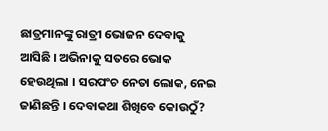ଛାତ୍ରମାନଙ୍କୁ ରାତ୍ରୀ ଭୋଜନ ଦେବାକୁ ଆସିଛି । ଅଭିନାକୁ ସତରେ ଭୋକ ହେଉଥିଲା । ସରପଂଚ ନେତା ଲୋକ, ନେଇ ଜାଣିଛନ୍ତି । ଦେବାକଥା ଶିଖିବେ କୋଉଠୁଁ?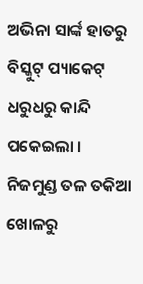ଅଭିନା ସାର୍ଙ୍କ ହାତରୁ ବିସ୍କୁଟ୍ ପ୍ୟାକେଟ୍ ଧରୁଧରୁ କାନ୍ଦି ପକେଇଲା । ନିଜମୁଣ୍ଡ ତଳ ତକିଆ ଖୋଳରୁ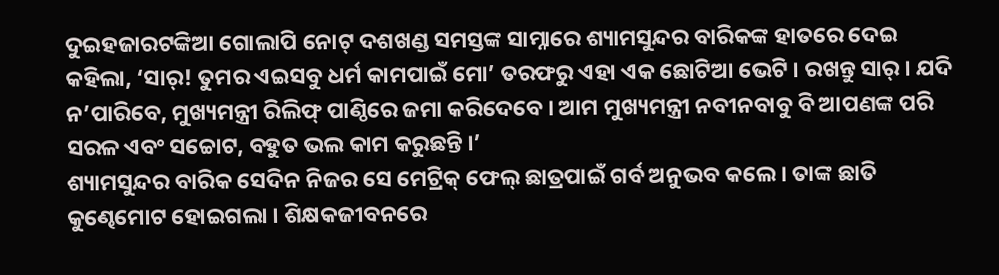ଦୁଇହଜାରଟଙ୍କିଆ ଗୋଲାପି ନୋଟ୍ ଦଶଖଣ୍ଡ ସମସ୍ତଙ୍କ ସାମ୍ନାରେ ଶ୍ୟାମସୁନ୍ଦର ବାରିକଙ୍କ ହାତରେ ଦେଇ କହିଲା, ‘ସାର୍! ତୁମର ଏଇସବୁ ଧର୍ମ କାମପାଇଁ ମୋ’ ତରଫରୁ ଏହା ଏକ ଛୋଟିଆ ଭେଟି । ରଖନ୍ତୁ ସାର୍ । ଯଦି ନ’ପାରିବେ, ମୁଖ୍ୟମନ୍ତ୍ରୀ ରିଲିଫ୍ ପାଣ୍ଠିରେ ଜମା କରିଦେବେ । ଆମ ମୁଖ୍ୟମନ୍ତ୍ରୀ ନବୀନବାବୁ ବି ଆପଣଙ୍କ ପରି ସରଳ ଏବଂ ସଚ୍ଚୋଟ, ବହୁତ ଭଲ କାମ କରୁଛନ୍ତି ।’
ଶ୍ୟାମସୁନ୍ଦର ବାରିକ ସେଦିନ ନିଜର ସେ ମେଟ୍ରିକ୍ ଫେଲ୍ ଛାତ୍ରପାଇଁ ଗର୍ବ ଅନୁଭବ କଲେ । ତାଙ୍କ ଛାତି କୁଣ୍ଢେମୋଟ ହୋଇଗଲା । ଶିକ୍ଷକଜୀବନରେ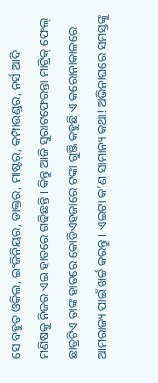ସେ ବହୁତ ଓକିଲ, ଇଂଜିନିୟର, ଡାକ୍ତର, ମାଷ୍ଟର୍, କମ୍ପାଉଣ୍ଡର, ନର୍ସ ଆଦି ମଣିଷକୁ ନିଜର ଏଇ ହାତରେ ଗଢିଛନ୍ତି । କିନ୍ତୁ ଆଜି ସୁରାଟଫେରନ୍ତା ମାଟ୍ରିକ୍ ଫେଲ୍ ଛାତ୍ରଟିଏ ତାଙ୍କ ହାତରେ କୋଡିଏହଜାରେ ଟଙ୍କା ଗୁଞ୍ଜି କହୁଛି ଏ କରୋନାକାଳରେ ଆମରାଜ୍ୟ ପାଇଁ ଖର୍ଚ୍ଚ କରନ୍ତୁ । ଏଇଟା କ’ଣ ସାମାନ୍ୟ କଥା! ଅଭିନାଘରେ ସମସ୍ତଙ୍କୁ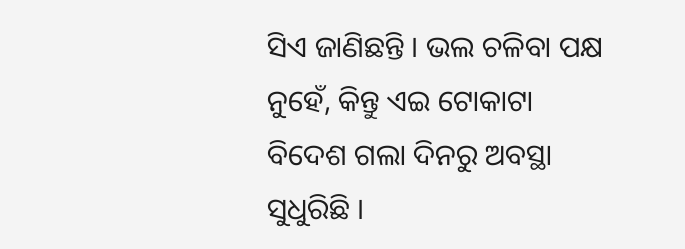ସିଏ ଜାଣିଛନ୍ତି । ଭଲ ଚଳିବା ପକ୍ଷ ନୁହେଁ, କିନ୍ତୁ ଏଇ ଟୋକାଟା ବିଦେଶ ଗଲା ଦିନରୁ ଅବସ୍ଥା ସୁଧୁରିଛି ।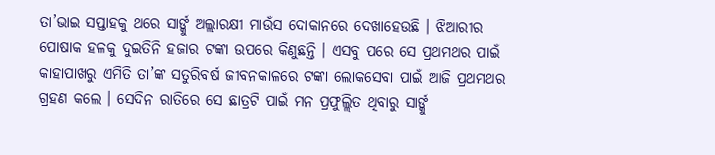ତା’ଭାଇ ସପ୍ତାହକୁ ଥରେ ସାର୍ଙ୍କୁ ଅଲ୍ଲାରକ୍ଷୀ ମାଉଁସ ଦୋକାନରେ ଦେଖାହେଉଛି । ଝିଆରୀର ପୋଷାକ ହଳକୁ ଦୁଇତିନି ହଜାର ଟଙ୍କା ଉପରେ କିଣୁଛନ୍ତି । ଏସବୁ ପରେ ସେ ପ୍ରଥମଥର ପାଇଁ କାହାପାଖରୁ ଏମିତି ତା’ଙ୍କ ସତୁରିବର୍ଷ ଜୀବନକାଳରେ ଟଙ୍କା ଲୋକସେବା ପାଇଁ ଆଜି ପ୍ରଥମଥର ଗ୍ରହଣ କଲେ । ସେଦିନ ରାତିରେ ସେ ଛାତ୍ରଟି ପାଇଁ ମନ ପ୍ରଫୁଲ୍ଲିତ ଥିବାରୁ ସାର୍ଙ୍କୁ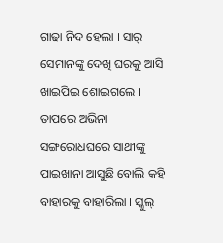ଗାଢା ନିଦ ହେଲା । ସାର୍ ସେମାନଙ୍କୁ ଦେଖି ଘରକୁ ଆସି ଖାଇପିଇ ଶୋଇଗଲେ ।
ତାପରେ ଅଭିନା ସଙ୍ଗରୋଧଘରେ ସାଥୀଙ୍କୁ ପାଇଖାନା ଆସୁଛି ବୋଲି କହି ବାହାରକୁ ବାହାରିଲା । ସ୍କୁଲ୍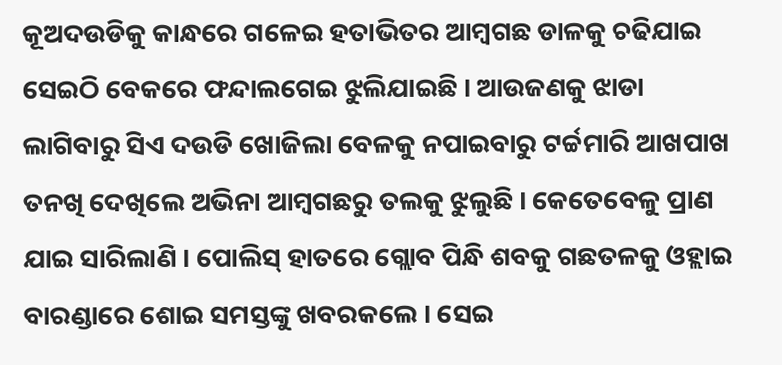କୂଅଦଉଡିକୁ କାନ୍ଧରେ ଗଳେଇ ହତାଭିତର ଆମ୍ବଗଛ ଡାଳକୁ ଚଢିଯାଇ ସେଇଠି ବେକରେ ଫନ୍ଦାଲଗେଇ ଝୁଲିଯାଇଛି । ଆଉଜଣକୁ ଝାଡା ଲାଗିବାରୁ ସିଏ ଦଉଡି ଖୋଜିଲା ବେଳକୁ ନପାଇବାରୁ ଟର୍ଚ୍ଚମାରି ଆଖପାଖ ତନଖି ଦେଖିଲେ ଅଭିନା ଆମ୍ବଗଛରୁ ତଲକୁ ଝୁଲୁଛି । କେତେବେଳୁ ପ୍ରାଣ ଯାଇ ସାରିଲାଣି । ପୋଲିସ୍ ହାତରେ ଗ୍ଲୋବ ପିନ୍ଧି ଶବକୁ ଗଛତଳକୁ ଓହ୍ଲାଇ ବାରଣ୍ଡାରେ ଶୋଇ ସମସ୍ତଙ୍କୁ ଖବରକଲେ । ସେଇ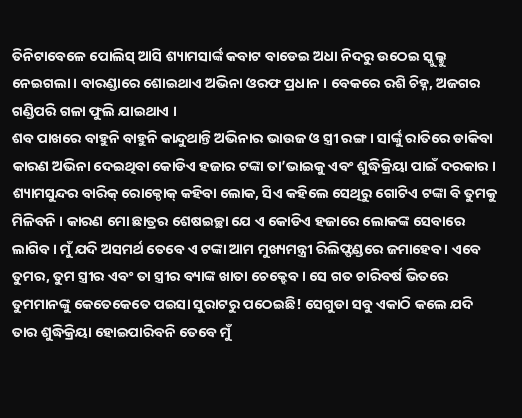ତିନିଟାବେଳେ ପୋଲିସ୍ ଆସି ଶ୍ୟାମସାର୍ଙ୍କ କବାଟ ବାଡେଇ ଅଧା ନିଦରୁ ଉଠେଇ ସ୍କୁଲ୍କୁ ନେଇଗଲା । ବାରଣ୍ଡାରେ ଶୋଇଥାଏ ଅଭିନା ଓରଫ ପ୍ରଧାନ । ବେକରେ ରଶି ଚିହ୍ନ, ଅଜଗର ଗଣ୍ଡିପରି ଗଳା ଫୁଲି ଯାଇଥାଏ ।
ଶବ ପାଖରେ ବାହୁନି ବାହୁନି କାନ୍ଦୁଥାନ୍ତି ଅଭିନାର ଭାଉଜ ଓ ସ୍ତ୍ରୀ ରଙ୍ଗ । ସାର୍ଙ୍କୁ ରାତିରେ ଡାକିବା କାରଣ ଅଭିନା ଦେଇଥିବା କୋଡିଏ ହଜାର ଟଙ୍କା ତା’ଭାଇକୁ ଏବଂ ଶୁଦ୍ଧିକ୍ରିୟା ପାଇଁ ଦରକାର । ଶ୍ୟାମସୁନ୍ଦର ବାରିକ୍ ରୋକ୍ଠୋକ୍ କହିବା ଲୋକ, ସିଏ କହିଲେ ସେଥିରୁ ଗୋଟିଏ ଟଙ୍କା ବି ତୁମକୁ ମିଳିବନି । କାରଣ ମୋ ଛାତ୍ରର ଶେଷଇଚ୍ଛା ଯେ ଏ କୋଡିଏ ହଜାରେ ଲୋକଙ୍କ ସେବାରେ ଲାଗିବ । ମୁଁ ଯଦି ଅସମର୍ଥ ତେବେ ଏ ଟଙ୍କା ଆମ ମୁଖ୍ୟମନ୍ତ୍ରୀ ରିଲିଫ୍ଫଣ୍ଡରେ ଜମାହେବ । ଏବେ ତୁମର, ତୁମ ସ୍ତ୍ରୀର ଏବଂ ତା ସ୍ତ୍ରୀର ବ୍ୟାଙ୍କ ଖାତା ଚେକ୍ହେବ । ସେ ଗତ ଚାରିବର୍ଷ ଭିତରେ ତୁମମାନଙ୍କୁ କେତେକେତେ ପଇସା ସୁରାଟରୁ ପଠେଇଛି! ସେଗୁଡା ସବୁ ଏକାଠି କଲେ ଯଦି ତାର ଶୁଦ୍ଧିକ୍ରିୟା ହୋଇପାରିବନି ତେବେ ମୁଁ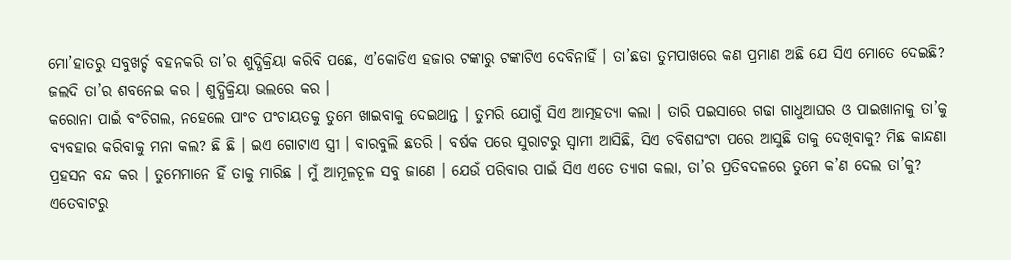ମୋ’ହାତରୁ ସବୁଖର୍ଚ୍ଚ ବହନକରି ତା’ର ଶୁଦ୍ଧିକ୍ରିୟା କରିବି ପଛେ, ଏ’କୋଡିଏ ହଜାର ଟଙ୍କାରୁ ଟଙ୍କାଟିଏ ଦେବିନାହିଁ । ତା’ଛଡା ତୁମପାଖରେ କଣ ପ୍ରମାଣ ଅଛି ଯେ ସିଏ ମୋତେ ଦେଇଛି? ଜଲଦି ତା’ର ଶବନେଇ କର । ଶୁଦ୍ଧିକ୍ରିୟା ଭଲରେ କର ।
କରୋନା ପାଇଁ ବଂଚିଗଲ, ନହେଲେ ପାଂଚ ପଂଚାୟତକୁ ତୁମେ ଖାଇବାକୁ ଦେଇଥାନ୍ତ । ତୁମରି ଯୋଗୁଁ ସିଏ ଆତ୍ମହତ୍ୟା କଲା । ତାରି ପଇସାରେ ଗଢା ଗାଧୁଆଘର ଓ ପାଇଖାନାକୁ ତା’କୁ ବ୍ୟବହାର କରିବାକୁ ମନା କଲ? ଛି ଛି । ଇଏ ଗୋଟାଏ ସ୍ତ୍ରୀ । ବାରବୁଲି ଛତରି । ବର୍ଷକ ପରେ ସୁରାଟରୁ ସ୍ୱାମୀ ଆସିଛି, ସିଏ ଚବିଶଘଂଟା ପରେ ଆସୁଛି ତାକୁ ଦେଖିବାକୁ? ମିଛ କାନ୍ଦଣା ପ୍ରହସନ ବନ୍ଦ କର । ତୁମେମାନେ ହିଁ ତାକୁ ମାରିଛ । ମୁଁ ଆମୂଳଚୂଳ ସବୁ ଜାଣେ । ଯେଉଁ ପରିବାର ପାଇଁ ସିଏ ଏତେ ତ୍ୟାଗ କଲା, ତା’ର ପ୍ରତିବଦଳରେ ତୁମେ କ’ଣ ଦେଲ ତା’କୁ? ଏତେବାଟରୁ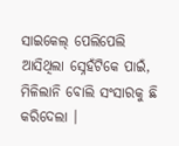ସାଇକେଲ୍ ପେଲିପେଲି ଆସିଥିଲା ସ୍ନେହଁଟିକେ ପାଇଁ, ମିଳିଲାନି ବୋଲି ସଂସାରକୁ ଛି କରିଦେଲା ।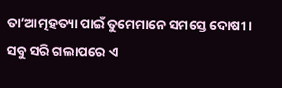ତା’ଆତ୍ମହତ୍ୟା ପାଇଁ ତୁମେମାନେ ସମସ୍ତେ ଦୋଷୀ । ସବୁ ସରି ଗଲାପରେ ଏ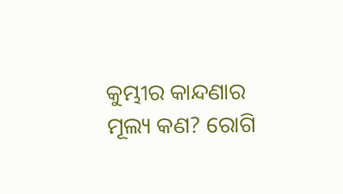କୁମ୍ଭୀର କାନ୍ଦଣାର ମୂଲ୍ୟ କଣ? ରୋଗି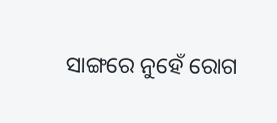ସାଙ୍ଗରେ ନୁହେଁ ରୋଗ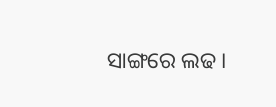ସାଙ୍ଗରେ ଲଢ ।